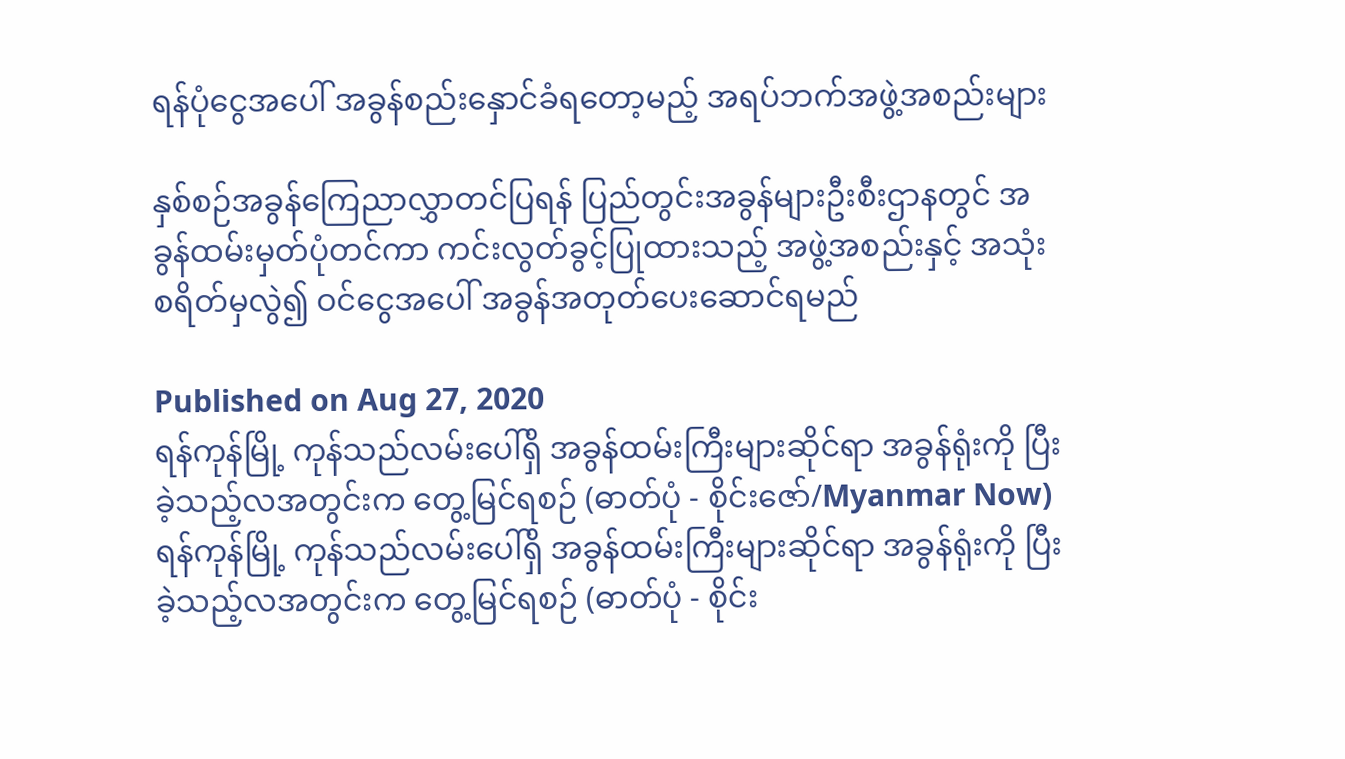ရန်ပုံငွေအပေါ် အခွန်စည်းနှောင်ခံရတော့မည့် အရပ်ဘက်အဖွဲ့အစည်းများ

နှစ်စဉ်အခွန်ကြေညာလွှာတင်ပြရန် ပြည်တွင်းအခွန်များဦးစီးဌာနတွင် အခွန်ထမ်းမှတ်ပုံတင်ကာ ကင်းလွတ်ခွင့်ပြုထားသည့် အဖွဲ့အစည်းနှင့် အသုံးစရိတ်မှလွဲ၍ ဝင်ငွေအပေါ် အခွန်အတုတ်ပေးဆောင်ရမည်

Published on Aug 27, 2020
ရန်ကုန်မြို့ ကုန်သည်လမ်းပေါ်ရှိ အခွန်ထမ်းကြီးများဆိုင်ရာ အခွန်ရုံးကို ပြီးခဲ့သည့်လအတွင်းက တွေ့မြင်ရစဉ် (ဓာတ်ပုံ - စိုင်းဇော်/Myanmar Now)
ရန်ကုန်မြို့ ကုန်သည်လမ်းပေါ်ရှိ အခွန်ထမ်းကြီးများဆိုင်ရာ အခွန်ရုံးကို ပြီးခဲ့သည့်လအတွင်းက တွေ့မြင်ရစဉ် (ဓာတ်ပုံ - စိုင်း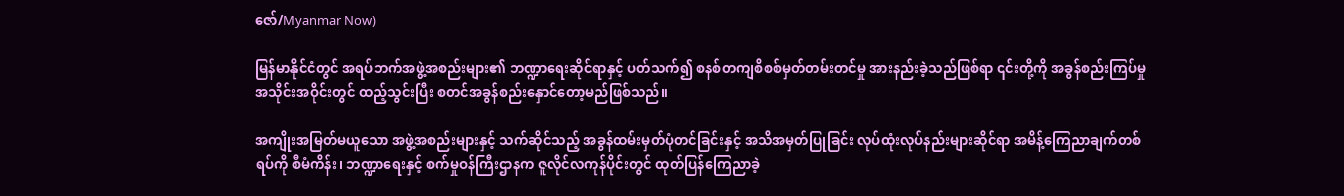ဇော်/Myanmar Now)

မြန်မာနိုင်ငံတွင် အရပ်ဘက်အဖွဲ့အစည်းများ၏ ဘဏ္ဍာရေးဆိုင်ရာနှင့် ပတ်သက်၍ စနစ်တကျစိစစ်မှတ်တမ်းတင်မှု အားနည်းခဲ့သည်ဖြစ်ရာ ၎င်းတို့ကို အခွန်စည်းကြပ်မှုအသိုင်းအဝိုင်းတွင် ထည့်သွင်းပြီး စတင်အခွန်စည်းနှောင်တော့မည်ဖြစ်သည်။

အကျိုးအမြတ်မယူသော အဖွဲ့အစည်းများနှင့် သက်ဆိုင်သည့် အခွန်ထမ်းမှတ်ပုံတင်ခြင်းနှင့် အသိအမှတ်ပြုခြင်း လုပ်ထုံးလုပ်နည်းများဆိုင်ရာ အမိန့်ကြေညာချက်တစ်ရပ်ကို စီမံကိန်း၊ ဘဏ္ဍာရေးနှင့် စက်မှုဝန်ကြီးဌာနက ဇူလိုင်လကုန်ပိုင်းတွင် ထုတ်ပြန်ကြေညာခဲ့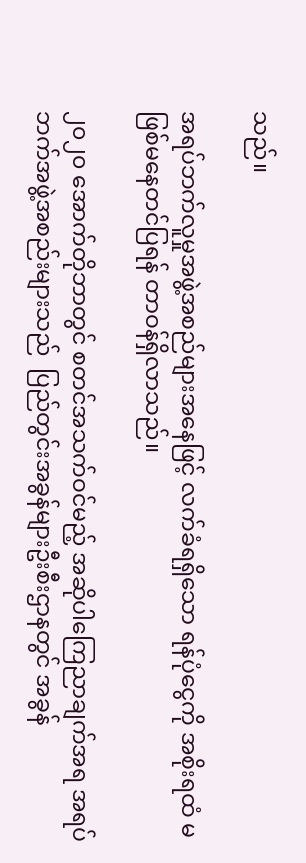သည်။

အရပ်ဘက်လူမှုအဖွဲ့အစည်များအနေဖြင့် လက်ခံရရှိသော ရန်ပုံငွေကို အစိုးရထံ မဖြစ်မနေတင်ပြရန် တာဝန်ရှိလာသည်။

၂၀၂၀ အောက်တိုဘာတွင် စတင်အသက်ဝင်မည့် အဆိုပါကြေညာချက်အရ အရပ်ဘက်အဖွဲ့အစည်းများသည်  ပြည်တွင်းအခွန်များဦးစီးဌာနတွင် အခွန်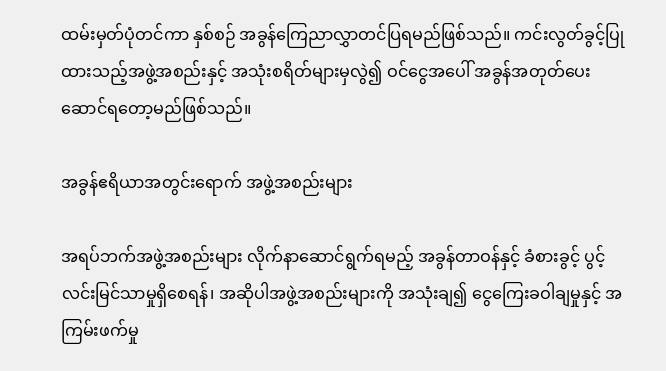ထမ်းမှတ်ပုံတင်ကာ နှစ်စဉ် အခွန်ကြေညာလွှာတင်ပြရမည်ဖြစ်သည်။ ကင်းလွတ်ခွင့်ပြုထားသည့်အဖွဲ့အစည်းနှင့် အသုံးစရိတ်များမှလွဲ၍ ဝင်ငွေအပေါ် အခွန်အတုတ်ပေးဆောင်ရတော့မည်ဖြစ်သည်။

အခွန်ဧရိယာအတွင်းရောက် အဖွဲ့အစည်းများ

အရပ်ဘက်အဖွဲ့အစည်းများ လိုက်နာဆောင်ရွက်ရမည့် အခွန်တာဝန်နှင့် ခံစားခွင့် ပွင့်လင်းမြင်သာမှုရှိစေရန်၊ အဆိုပါအဖွဲ့အစည်းများကို အသုံးချ၍ ငွေကြေးခဝါချမှုနှင့် အကြမ်းဖက်မှု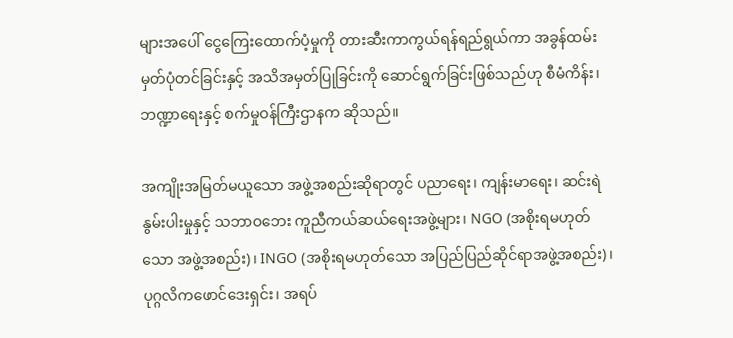များအပေါ် ငွေကြေးထောက်ပံ့မှုကို တားဆီးကာကွယ်ရန်ရည်ရွယ်ကာ အခွန်ထမ်းမှတ်ပုံတင်ခြင်းနှင့် အသိအမှတ်ပြုခြင်းကို ဆောင်ရွက်ခြင်းဖြစ်သည်ဟု စီမံကိန်း၊ ဘဏ္ဍာရေးနှင့် စက်မှုဝန်ကြီးဌာနက ဆိုသည်။

အကျိုးအမြတ်မယူသော အဖွဲ့အစည်းဆိုရာတွင် ပညာရေး၊ ကျန်းမာရေး၊ ဆင်းရဲနွမ်းပါးမှုနှင့် သဘာဝဘေး ကူညီကယ်ဆယ်ရေးအဖွဲ့များ၊ NGO (အစိုးရမဟုတ်သော အဖွဲ့အစည်း)၊ INGO (အစိုးရမဟုတ်သော အပြည်ပြည်ဆိုင်ရာအဖွဲ့အစည်း)၊ ပုဂ္ဂလိကဖောင်ဒေးရှင်း၊ အရပ်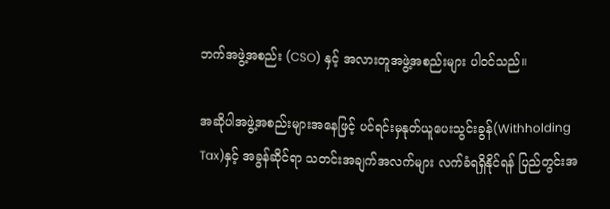ဘက်အဖွဲ့အစည်း (CSO) နှင့် အလားတူအဖွဲ့အစည်းများ ပါဝင်သည်။

အဆိုပါအဖွဲ့အစည်းများအနေဖြင့် ပင်ရင်းမှနုတ်ယူပေးသွင်းခွန်(Withholding Tax)နှင့် အခွန်ဆိုင်ရာ သတင်းအချက်အလက်များ လက်ခံရရှိနိုင်ရန် ပြည်တွင်းအ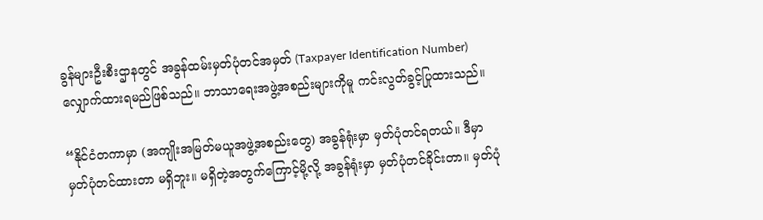ခွန်များဦးစီးဌာနတွင် အခွန်ထမ်းမှတ်ပုံတင်အမှတ် (Taxpayer Identification Number) လျှောက်ထားရမည်ဖြစ်သည်။ ဘာသာရေးအဖွဲ့အစည်းများကိုမူ ကင်းလွတ်ခွင့်ပြုထားသည်။

“နိုင်ငံတကာမှာ (အကျိုးအမြတ်မယူအဖွဲ့အစည်းတွေ) အခွန်ရုံးမှာ မှတ်ပုံတင်ရတယ်။ ဒီမှာ မှတ်ပုံတင်ထားတာ မရှိဘူး။ မရှိတဲ့အတွက်ကြောင့်မို့လို့ အခွန်ရုံးမှာ မှတ်ပုံတင်ခိုင်းတာ။ မှတ်ပုံ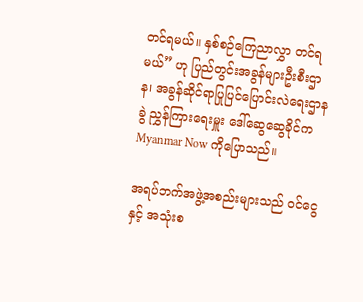တင်ရမယ်။ နှစ်စဉ်ကြေညာလွှာ တင်ရမယ်” ဟု ပြည်တွင်းအခွန်များဦးစီးဌာန၊ အခွန်ဆိုင်ရာပြုပြင်ပြောင်းလဲရေးဌာနခွဲ ညွှန်ကြားရေးမှူး ဒေါ်ဆွေဆွေခိုင်က Myanmar Now ကိုပြောသည်။

အရပ်ဘက်အဖွဲ့အစည်းများသည် ဝင်ငွေနှင့် အသုံးစ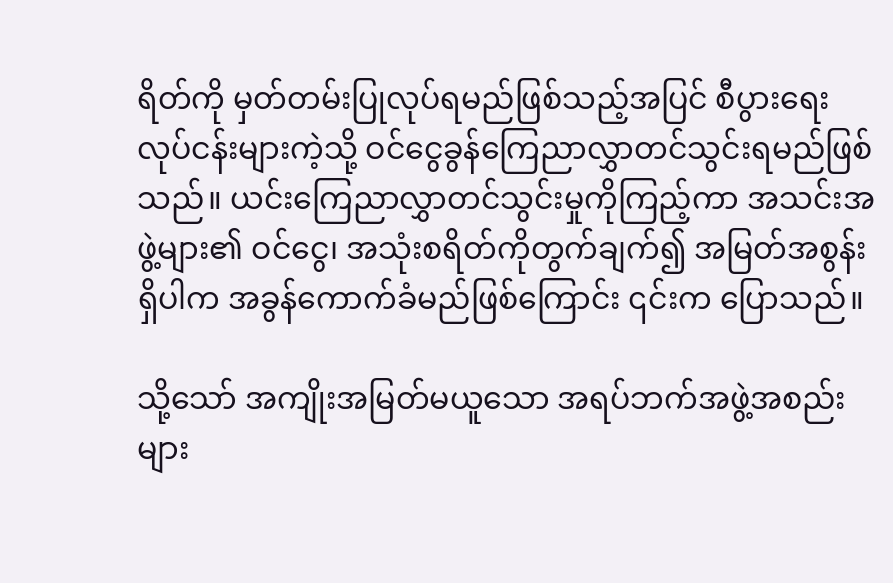ရိတ်ကို မှတ်တမ်းပြုလုပ်ရမည်ဖြစ်သည့်အပြင် စီပွားရေးလုပ်ငန်းများကဲ့သို့ ဝင်ငွေခွန်ကြေညာလွှာတင်သွင်းရမည်ဖြစ်သည်။ ယင်းကြေညာလွှာတင်သွင်းမှုကိုကြည့်ကာ အသင်းအဖွဲ့များ၏ ဝင်ငွေ၊ အသုံးစရိတ်ကိုတွက်ချက်၍ အမြတ်အစွန်းရှိပါက အခွန်ကောက်ခံမည်ဖြစ်ကြောင်း ၎င်းက ပြောသည်။

သို့သော် အကျိုးအမြတ်မယူသော အရပ်ဘက်အဖွဲ့အစည်းများ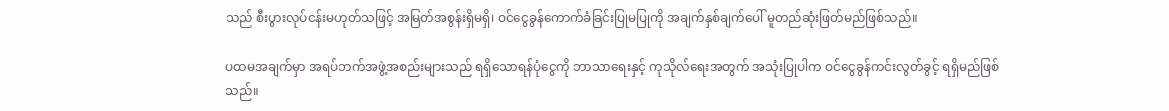သည် စီးပွားလုပ်ငန်းမဟုတ်သဖြင့် အမြတ်အစွန်းရှိမရှိ၊ ဝင်ငွေခွန်ကောက်ခံခြင်းပြုမပြုကို အချက်နှစ်ချက်ပေါ် မူတည်ဆုံးဖြတ်မည်ဖြစ်သည်။

ပထမအချက်မှာ အရပ်ဘက်အဖွဲ့အစည်းများသည် ရရှိသောရန်ပုံငွေကို ဘာသာရေးနှင့် ကုသိုလ်ရေးအတွက် အသုံးပြုပါက ဝင်ငွေခွန်ကင်းလွတ်ခွင့် ရရှိမည်ဖြစ်သည်။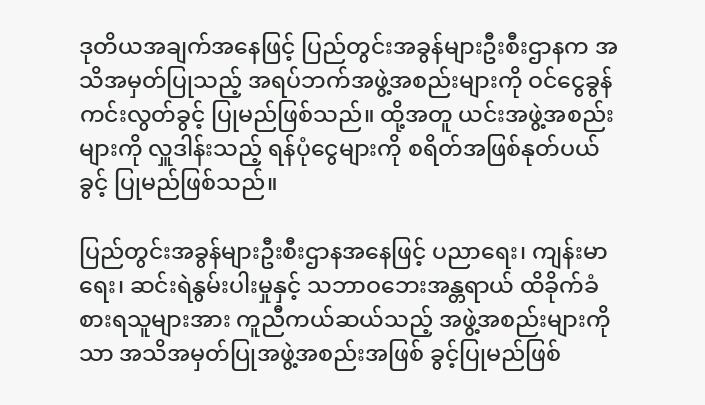ဒုတိယအချက်အနေဖြင့် ပြည်တွင်းအခွန်များဦးစီးဌာနက အသိအမှတ်ပြုသည့် အရပ်ဘက်အဖွဲ့အစည်းများကို ဝင်ငွေခွန်ကင်းလွတ်ခွင့် ပြုမည်ဖြစ်သည်။ ထို့အတူ ယင်းအဖွဲ့အစည်းများကို လှူဒါန်းသည့် ရန်ပုံငွေများကို စရိတ်အဖြစ်နုတ်ပယ်ခွင့် ပြုမည်ဖြစ်သည်။

ပြည်တွင်းအခွန်များဦးစီးဌာနအနေဖြင့် ပညာရေး၊ ကျန်းမာရေး၊ ဆင်းရဲနွမ်းပါးမှုနှင့် သဘာဝဘေးအန္တရာယ် ထိခိုက်ခံစားရသူများအား ကူညီကယ်ဆယ်သည့် အဖွဲ့အစည်းများကိုသာ အသိအမှတ်ပြုအဖွဲ့အစည်းအဖြစ် ခွင့်ပြုမည်ဖြစ်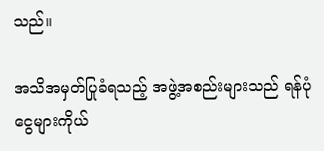သည်။

အသိအမှတ်ပြုခံရသည့် အဖွဲ့အစည်းများသည် ရန်ပုံငွေများကိုယ်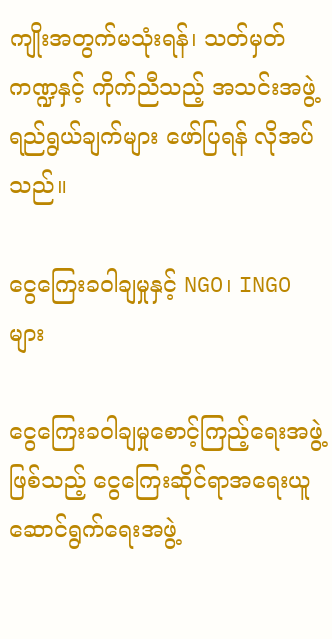ကျိုးအတွက်မသုံးရန်၊ သတ်မှတ်ကဏ္ဍနှင့် ကိုက်ညီသည့် အသင်းအဖွဲ့ရည်ရွယ်ချက်များ ဖော်ပြရန် လိုအပ်သည်။

ငွေကြေးခဝါချမှုနှင့် NGO၊ INGO များ

ငွေကြေးခဝါချမှုစောင့်ကြည့်ရေးအဖွဲ့ဖြစ်သည့် ငွေကြေးဆိုင်ရာအရေးယူဆောင်ရွက်ရေးအဖွဲ့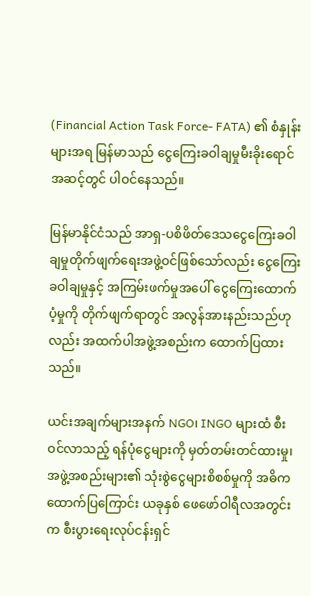(Financial Action Task Force- FATA) ၏ စံနှုန်းများအရ မြန်မာသည် ငွေကြေးခဝါချမှုမီးခိုးရောင်အဆင့်တွင် ပါဝင်နေသည်။

မြန်မာနိုင်ငံသည် အာရှ-ပစိဖိတ်ဒေသငွေကြေးခဝါချမှုတိုက်ဖျက်ရေးအဖွဲ့ဝင်ဖြစ်သော်လည်း ငွေကြေးခဝါချမှုနှင့် အကြမ်းဖက်မှုအပေါ် ငွေကြေးထောက်ပံ့မှုကို တိုက်ဖျက်ရာတွင် အလွန်အားနည်းသည်ဟုလည်း အထက်ပါအဖွဲ့အစည်းက ထောက်ပြထားသည်။

ယင်းအချက်များအနက် NGO၊ INGO များထံ စီးဝင်လာသည့် ရန်ပုံငွေများကို မှတ်တမ်းတင်ထားမှု၊ အဖွဲ့အစည်းများ၏ သုံးစွဲငွေများစိစစ်မှုကို အဓိကထောက်ပြကြောင်း ယခုနှစ် ဖေဖော်ဝါရီလအတွင်းက စီးပွားရေးလုပ်ငန်းရှင်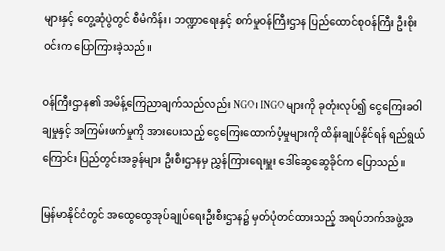များနှင့် တွေ့ဆုံပွဲတွင် စီမံကိန်း၊ ဘဏ္ဍာရေးနှင့် စက်မှုဝန်ကြီးဌာန ပြည်ထောင်စုဝန်ကြီး ဦးစိုးဝင်းက ပြောကြားခဲ့သည်။

ဝန်ကြီးဌာန၏ အမိန့်ကြေညာချက်သည်လည်း NGO၊ INGO များကို ခုတုံးလုပ်၍ ငွေကြေးခဝါချမှုနှင့် အကြမ်းဖက်မှုကို အားပေးသည့် ငွေကြေးထောက်ပံ့မှုများကို ထိန်းချုပ်နိုင်ရန် ရည်ရွယ်ကြောင်း ပြည်တွင်းအခွန်များ ဦးစီးဌာနမှ ညွှန်ကြားရေးမှူး ဒေါ်ဆွေဆွေခိုင်က ပြောသည်။

မြန်မာနိုင်ငံတွင် အထွေထွေအုပ်ချုပ်ရေးဦးစီးဌာန၌ မှတ်ပုံတင်ထားသည့် အရပ်ဘက်အဖွဲ့အ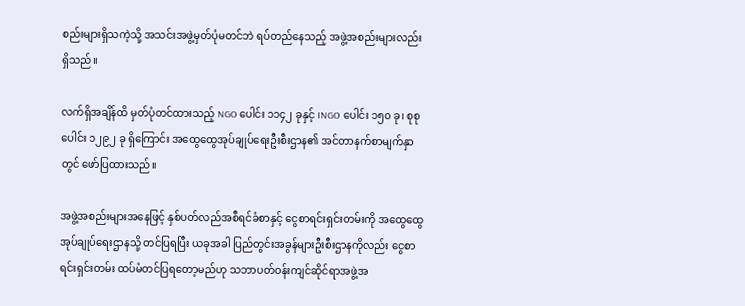စည်းများရှိသကဲ့သို့ အသင်းအဖွဲ့မှတ်ပုံမတင်ဘဲ ရပ်တည်နေသည့် အဖွဲ့အစည်းများလည်းရှိသည်။

လက်ရှိအချိန်ထိ မှတ်ပုံတင်ထားသည့် NGO ပေါင်း ၁၁၄၂ ခုနှင့် INGO ပေါင်း ၁၅၀ ခု၊ စုစုပေါင်း ၁၂၉၂ ခု ရှိကြောင်း အထွေထွေအုပ်ချုပ်ရေးဦးစီးဌာန၏ အင်တာနက်စာမျက်နှာတွင် ဖော်ပြထားသည်။

အဖွဲ့အစည်းများအနေဖြင့် နှစ်ပတ်လည်အစီရင်ခံစာနှင့် ငွေစာရင်းရှင်းတမ်းကို အထွေထွေအုပ်ချုပ်ရေးဌာနသို့ တင်ပြရပြီး ယခုအခါ ပြည်တွင်းအခွန်များဦးစီးဌာနကိုလည်း ငွေစာရင်းရှင်းတမ်း ထပ်မံတင်ပြရတော့မည်ဟု သဘာပတ်ဝန်းကျင်ဆိုင်ရာအဖွဲ့အ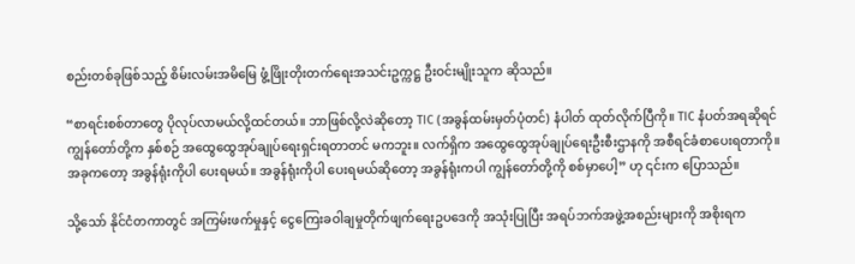စည်းတစ်ခုဖြစ်သည့် စိမ်းလမ်းအမိမြေ ဖွံ့ဖြိုးတိုးတက်ရေးအသင်းဥက္ကဋ္ဌ ဦးဝင်းမျိုးသူက ဆိုသည်။

“စာရင်းစစ်တာတွေ ပိုလုပ်လာမယ်လို့ထင်တယ်။ ဘာဖြစ်လို့လဲဆိုတော့ TIC (အခွန်ထမ်းမှတ်ပုံတင်) နံပါတ် ထုတ်လိုက်ပြီကို။ TIC နံပတ်အရဆိုရင် ကျွန်တော်တို့က နှစ်စဉ် အထွေထွေအုပ်ချုပ်ရေးရှင်းရတာတင် မကဘူး။ လက်ရှိက အထွေထွေအုပ်ချုပ်ရေးဦးစီးဌာနကို အစီရင်ခံစာပေးရတာကို။ အခုကတော့ အခွန်ရုံးကိုပါ ပေးရမယ်။ အခွန်ရုံးကိုပါ ပေးရမယ်ဆိုတော့ အခွန်ရုံးကပါ ကျွန်တော်တို့ကို စစ်မှာပေါ့” ဟု ၎င်းက ပြောသည်။

သို့သော် နိုင်ငံတကာတွင် အ‌ကြမ်းဖက်မှုနှင့် ငွေကြေးခဝါချမှုတိုက်ဖျက်ရေးဥပဒေကို အသုံးပြုပြီး အရပ်ဘက်အဖွဲ့အစည်းများကို အစိုးရက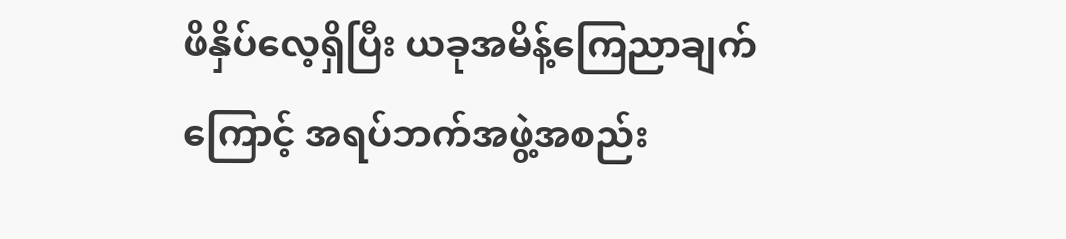ဖိနှိပ်လေ့ရှိပြီး ယခုအမိန့်ကြေညာချက်ကြောင့် အရပ်ဘက်အဖွဲ့အစည်း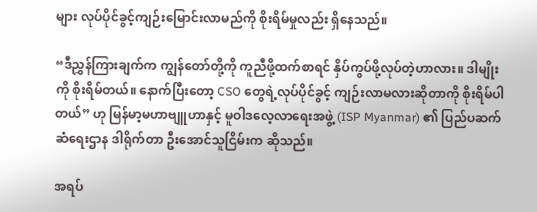များ လုပ်ပိုင်ခွင့်ကျဉ်းမြောင်းလာမည်ကို စိုးရိမ်မှုလည်း ရှိနေသည်။

“ဒီညွှန်ကြားချက်က ကျွန်တော်တို့ကို ကူညီဖို့ထက်စာရင် နှိပ်ကွပ်ဖို့လုပ်တဲ့ဟာလား။ ဒါမျိုးကို စိုးရိမ်တယ်။ နောက်ပြီးတော့ CSO တွေရဲ့လုပ်ပိုင်ခွင့် ကျဉ်းလာမလားဆိုတာကို စိုးရိမ်ပါတယ်” ဟု မြန်မာ့မဟာဗျူဟာနှင့် မူဝါဒလေ့လာရေးအဖွဲ့ (ISP Myanmar) ၏ ပြည်ပဆက်ဆံရေးဌာန ဒါရိုက်တာ ဦးအောင်သူငြိမ်းက ဆိုသည်။

အရပ်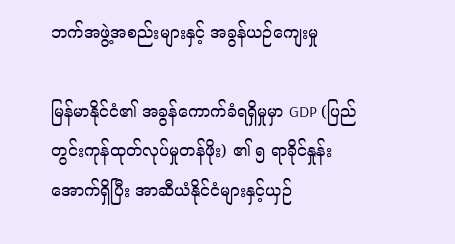ဘက်အဖွဲ့အစည်းများနှင့် အခွန်ယဉ်ကျေးမှု

မြန်မာနိုင်ငံ၏ အခွန်ကောက်ခံရရှိမှုမှာ GDP (ပြည်တွင်းကုန်ထုတ်လုပ်မှုတန်ဖိုး) ၏ ၅ ရာခိုင်နှုန်းအောက်ရှိပြီး အာဆီယံနိုင်ငံများနှင့်ယှဉ်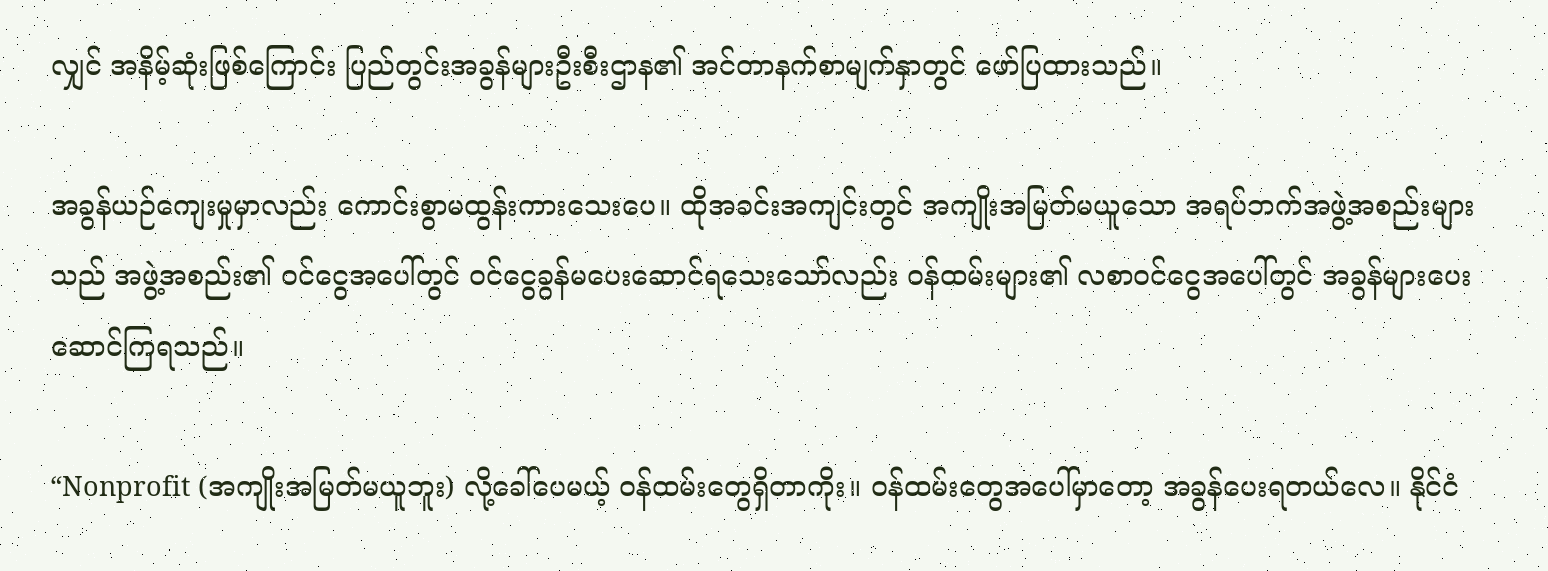လျှင် အနိမ့်ဆုံးဖြစ်ကြောင်း ပြည်တွင်းအခွန်များဦးစီးဌာန၏ အင်တာနက်စာမျက်နှာတွင် ဖော်ပြထားသည်။

အခွန်ယဉ်ကျေးမှုမှာလည်း ကောင်းစွာမထွန်းကားသေးပေ။ ထိုအခင်းအကျင်းတွင် အကျိုးအမြတ်မယူသော အရပ်ဘက်အဖွဲ့အစည်းများသည် အဖွဲ့အစည်း၏ ဝင်ငွေအပေါ်တွင် ဝင်ငွေခွန်မပေးဆောင်ရသေးသော်လည်း ဝန်ထမ်းများ၏ လစာဝင်ငွေအပေါ်တွင် အခွန်များပေးဆောင်ကြရသည်။

“Nonprofit (အကျိုးအမြတ်မယူဘူး) လို့ခေါ်ပေမယ့် ဝန်ထမ်းတွေရှိတာကိုး။ ဝန်ထမ်းတွေအပေါ်မှာတော့ အခွန်ပေးရတယ်လေ။ နိုင်ငံ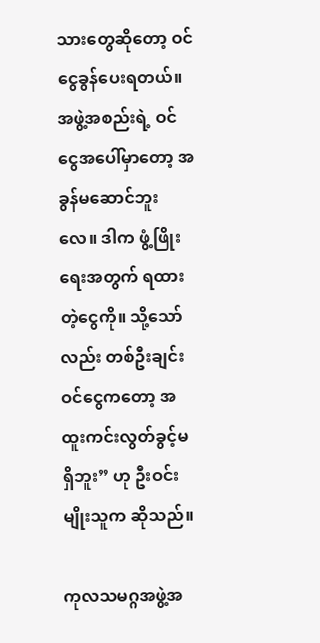သားတွေဆိုတော့ ဝင်ငွေခွန်ပေးရတယ်။ အဖွဲ့အစည်းရဲ့ ဝင်ငွေအပေါ်မှာတော့ အခွန်မဆောင်ဘူးလေ။ ဒါက ဖွံ့ဖြိုးရေးအတွက် ရထားတဲ့ငွေကို။ သို့သော်လည်း တစ်ဦးချင်းဝင်ငွေကတော့ အထူးကင်းလွတ်ခွင့်မရှိဘူး” ဟု ဦးဝင်းမျိုးသူက ဆိုသည်။

ကုလသမဂ္ဂအဖွဲ့အ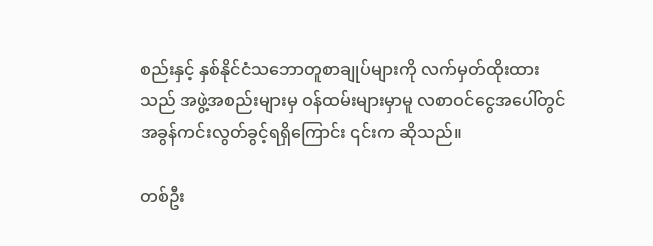စည်းနှင့် နှစ်နိုင်ငံသဘောတူစာချုပ်များကို လက်မှတ်ထိုးထားသည် အဖွဲ့အစည်းများမှ ဝန်ထမ်းများမှာမူ လစာဝင်ငွေအပေါ်တွင် အခွန်ကင်းလွတ်ခွင့်ရရှိကြောင်း ၎င်းက ဆိုသည်။

တစ်ဦး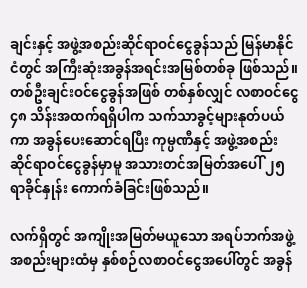ချင်းနှင့် အဖွဲ့အစည်းဆိုင်ရာဝင်ငွေခွန်သည် မြန်မာနိုင်ငံတွင် အကြီးဆုံးအခွန်အရင်းအမြစ်တစ်ခု ဖြစ်သည်။ တစ်ဦးချင်းဝင်ငွေခွန်အဖြစ် တစ်နှစ်လျှင် လစာဝင်ငွေ ၄၈ သိန်းအထက်ရရှိပါက သက်သာခွင့်များနုတ်ပယ်ကာ အခွန်ပေးဆောင်ရပြီး ကုမ္ပဏီနှင့် အဖွဲ့အစည်းဆိုင်ရာဝင်ငွေခွန်မှာမူ အသားတင်အမြတ်အပေါ် ၂၅ ရာခိုင်နှုန်း ကောက်ခံခြင်းဖြစ်သည်။

လက်ရှိတွင် အကျိုးအမြတ်မယူသော အရပ်ဘက်အဖွဲ့အစည်းများထံမှ နှစ်စဉ်လစာဝင်ငွေအပေါ်တွင် အခွန်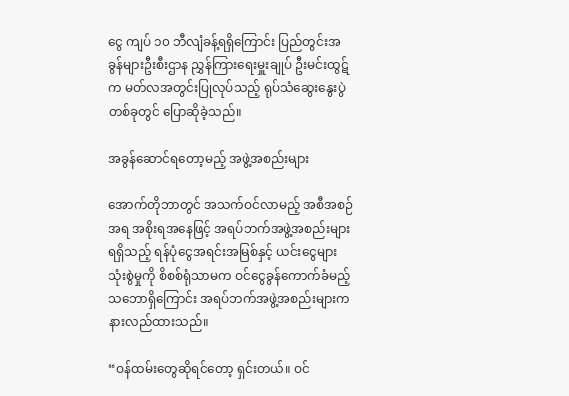ငွေ ကျပ် ၁၀ ဘီလျံခန့်ရရှိကြောင်း ပြည်တွင်းအခွန်များဦးစီးဌာန ညွှန်ကြားရေးမှူးချုပ် ဦးမင်းထွဋ်က မတ်လအတွင်းပြုလုပ်သည့် ရုပ်သံဆွေးနွေးပွဲတစ်ခုတွင် ပြောဆိုခဲ့သည်။

အခွန်ဆောင်ရတော့မည့် အဖွဲ့အစည်းများ

အောက်တိုဘာတွင် အသက်ဝင်လာမည့် အစီအစဉ်အရ အစိုးရအနေဖြင့် အရပ်ဘက်အဖွဲ့အစည်းများရရှိသည့် ရန်ပုံငွေအရင်းအမြစ်နှင့် ယင်းငွေများသုံးစွဲမှုကို စိစစ်ရုံသာမက ဝင်ငွေခွန်ကောက်ခံမည့်သဘောရှိကြောင်း အရပ်ဘက်အဖွဲ့အစည်းများက နားလည်ထားသည်။

“ဝန်ထမ်းတွေဆိုရင်တော့ ရှင်းတယ်။ ဝင်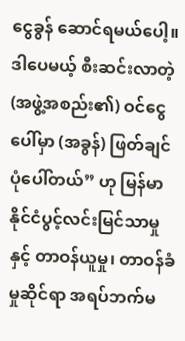ငွေခွန် ဆောင်ရမယ်ပေါ့။ ဒါပေမယ့် စီးဆင်းလာတဲ့ (အဖွဲ့အစည်း၏) ဝင်ငွေပေါ်မှာ (အခွန်) ဖြတ်ချင်ပုံပေါ်တယ်” ဟု မြန်မာနိုင်ငံပွင့်လင်းမြင်သာမှုနှင့် တာဝန်ယူမှု၊ တာဝန်ခံမှုဆိုင်ရာ အရပ်ဘက်မ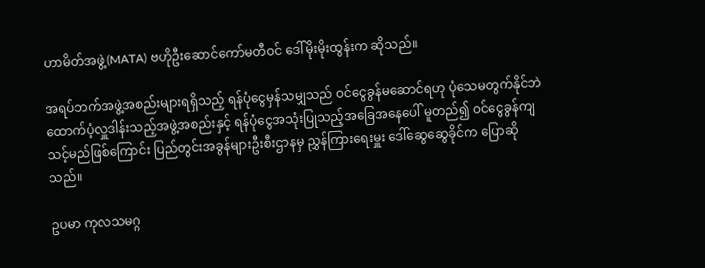ဟာမိတ်အဖွဲ့(MATA) ဗဟိုဦးဆောင်ကော်မတီဝင် ဒေါ်မိုးမိုးထွန်းက ဆိုသည်။

အရပ်ဘက်အဖွဲ့အစည်းများရရှိသည့် ရန်ပုံငွေမှန်သမျှသည် ဝင်ငွေခွန်မဆောင်ရဟု ပုံသေမတွက်နိုင်ဘဲ ထောက်ပံ့လှူဒါန်းသည့်အဖွဲ့အစည်းနှင့် ရန်ပုံငွေအသုံးပြုသည့်အခြေအနေပေါ် မူတည်၍ ဝင်ငွေခွန်ကျသင့်မည်ဖြစ်ကြောင်း ပြည်တွင်းအခွန်များဦးစီးဌာနမှ ညွှန်ကြားရေးမှူး ဒေါ်ဆွေဆွေခိုင်က ပြောဆိုသည်။

ဥပမာ ကုလသမဂ္ဂ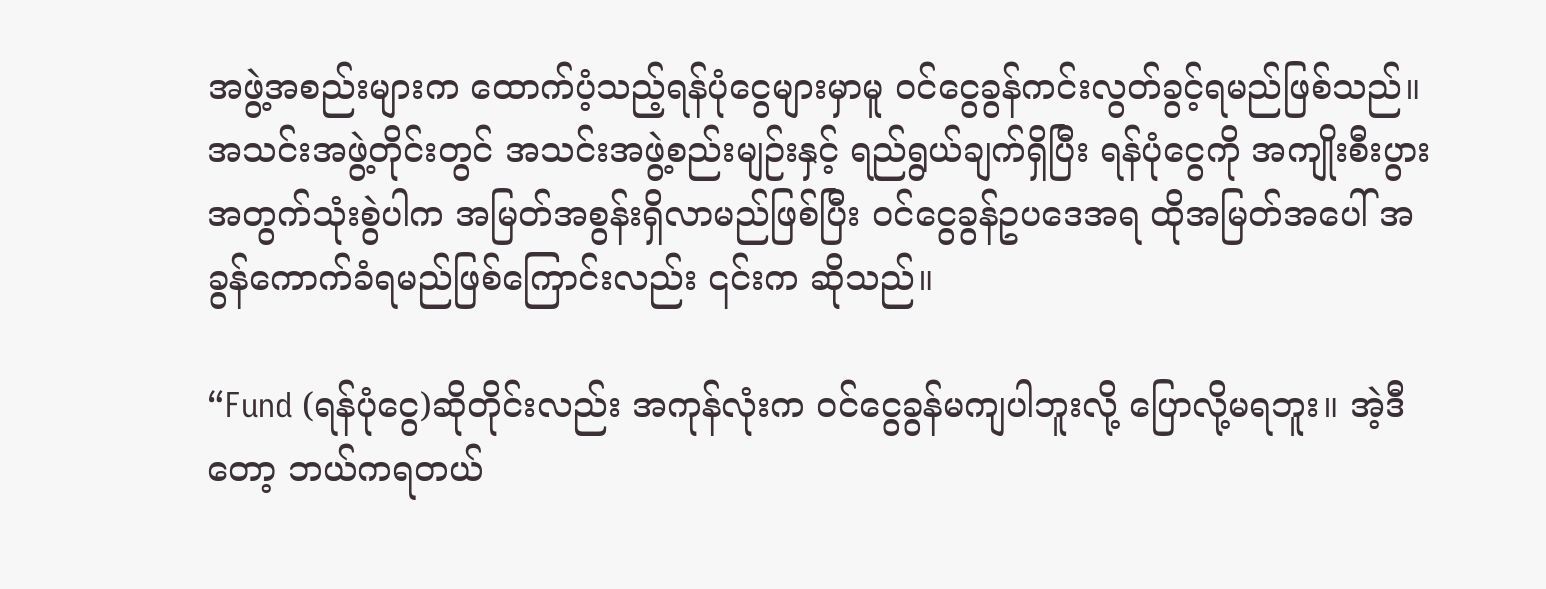အဖွဲ့အစည်းများက ထောက်ပံ့သည့်ရန်ပုံငွေများမှာမူ ဝင်ငွေခွန်ကင်းလွတ်ခွင့်ရမည်ဖြစ်သည်။ အသင်းအဖွဲ့တိုင်းတွင် အသင်းအဖွဲ့စည်းမျဉ်းနှင့် ရည်ရွယ်ချက်ရှိပြီး ရန်ပုံငွေကို အကျိုးစီးပွားအတွက်သုံးစွဲပါက အမြတ်အစွန်းရှိလာမည်ဖြစ်ပြီး ဝင်ငွေခွန်ဥပဒေအရ ထိုအမြတ်အပေါ် အခွန်ကောက်ခံရမည်ဖြစ်ကြောင်းလည်း ၎င်းက ဆိုသည်။

“Fund (ရန်ပုံငွေ)ဆိုတိုင်းလည်း အကုန်လုံးက ဝင်ငွေခွန်မကျပါဘူးလို့ ပြောလို့မရဘူး။ အဲ့ဒီတော့ ဘယ်ကရတယ်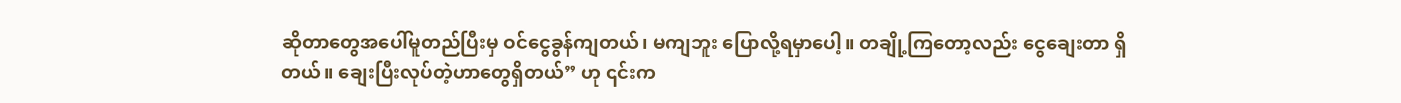ဆိုတာတွေအပေါ်မူတည်ပြီးမှ ဝင်ငွေခွန်ကျတယ်၊ မကျဘူး ပြောလို့ရမှာပေါ့။ တချို့ကြတော့လည်း ငွေချေးတာ ရှိတယ်။ ချေးပြီးလုပ်တဲ့ဟာ‌တွေရှိတယ်” ဟု ၎င်းက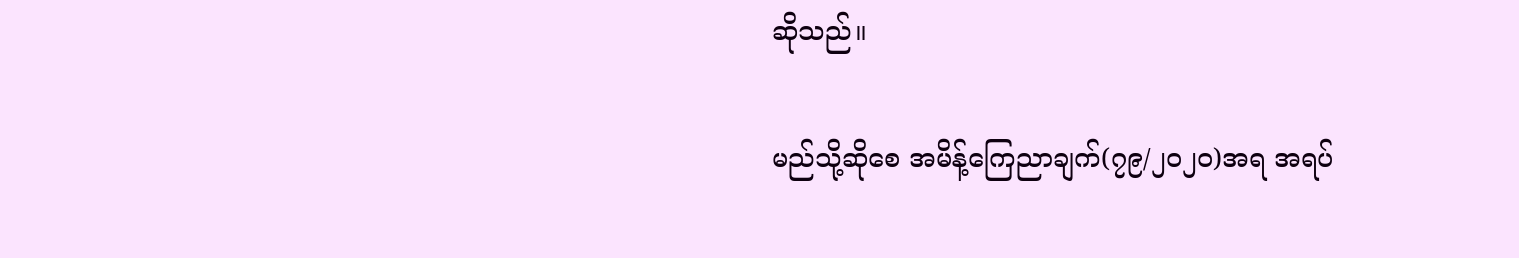ဆိုသည်။

မည်သို့ဆိုစေ အမိန့်ကြေညာချက်(၇၉/၂၀၂၀)အရ အရပ်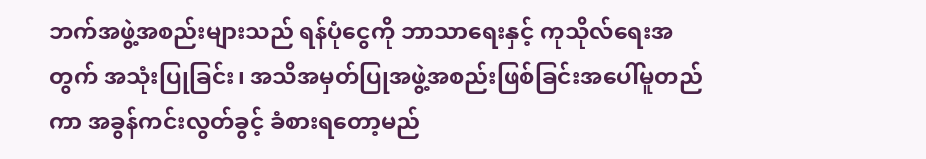ဘက်အဖွဲ့အစည်းများသည် ရန်ပုံငွေကို ဘာသာရေးနှင့် ကုသိုလ်ရေးအတွက် အသုံးပြုခြင်း၊ အသိအမှတ်ပြုအဖွဲ့အစည်းဖြစ်ခြင်းအပေါ်မူတည်ကာ အခွန်ကင်းလွတ်ခွင့် ခံစားရတော့မည်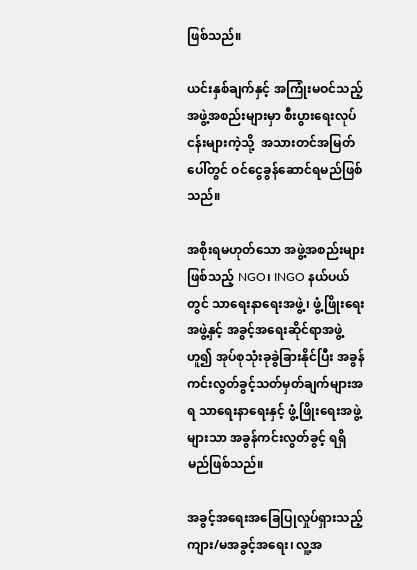ဖြစ်သည်။

ယင်းနှစ်ချက်နှင့် အကြုံးမဝင်သည့်အဖွဲ့အစည်းများမှာ စီးပွားရေးလုပ်ငန်းများကဲ့သို့  အသားတင်အမြတ်ပေါ်တွင် ဝင်ငွေခွန်ဆောင်ရမည်ဖြစ်သည်။

အစိုးရမဟုတ်သော အဖွဲ့အစည်းများဖြစ်သည့် NGO၊ INGO နယ်ပယ်တွင် သာရေးနာရေးအဖွဲ့၊ ဖွံ့ဖြိုးရေးအဖွဲ့နှင့် အခွင့်အရေးဆိုင်ရာအဖွဲ့ဟူ၍ အုပ်စုသုံးခုခွဲခြားနိုင်ပြီး အခွန်ကင်းလွတ်ခွင့်သတ်မှတ်ချက်များအရ သာရေးနာရေးနှင့် ဖွံ့ဖြိုးရေးအဖွဲ့များသာ အခွန်ကင်းလွတ်ခွင့် ရရှိမည်ဖြစ်သည်။

အခွင့်အရေးအခြေပြုလှုပ်ရှားသည့် ကျား/မအခွင့်အရေး၊ လူ့အ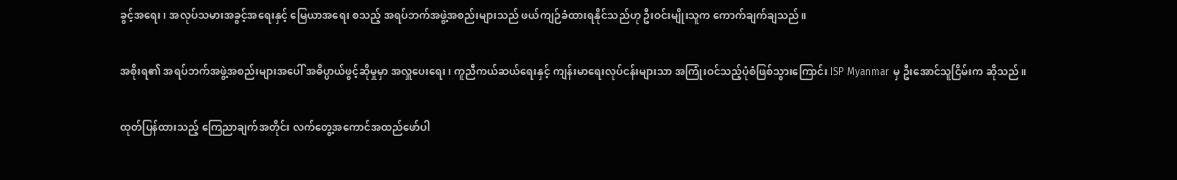ခွင့်အရေး၊ အလုပ်သမားအခွင့်အရေးနှင့် မြေယာအရေး စသည့် အရပ်ဘက်အဖွဲ့အစည်းများသည် ဖယ်ကျဉ်ခံထားရနိုင်သည်ဟု ဦးဝင်းမျိုးသူက ကောက်ချက်ချသည်။

အစိုးရ၏ အရပ်ဘက်အဖွဲ့အစည်းများအပေါ် အဓိပ္ပာယ်ဖွင့်ဆိုမှုမှာ အလှူပေးရေး၊ ကူညီကယ်ဆယ်ရေးနှင့် ကျန်းမာရေးလုပ်ငန်းများသာ အကြုံးဝင်သည့်ပုံစံဖြစ်သွားကြောင်း ISP Myanmar မှ ဦးအောင်သူငြိမ်းက ဆိုသည်။

ထုတ်ပြန်ထားသည့် ကြေညာချက်အတိုင်း လက်တွေ့အကောင်အထည်ဖော်ပါ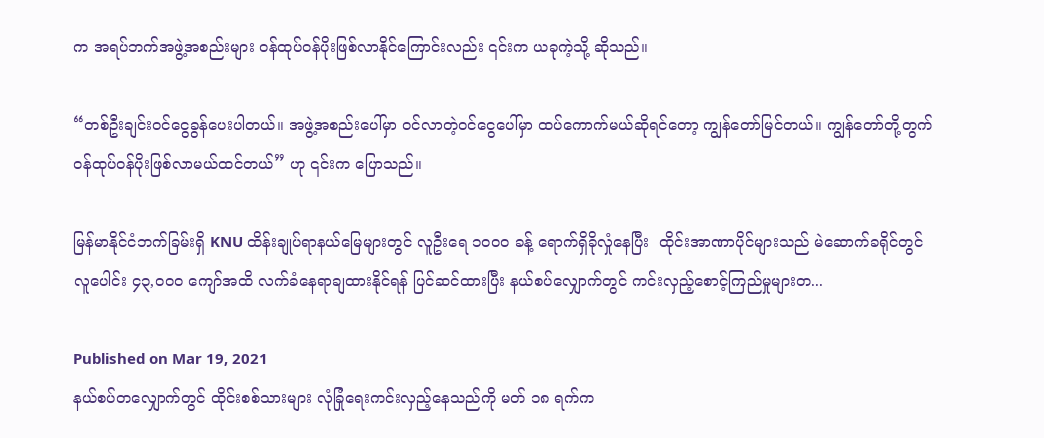က အရပ်ဘက်အဖွဲ့အစည်းများ ဝန်ထုပ်ဝန်ပိုးဖြစ်လာနိုင်ကြောင်းလည်း ၎င်းက ယခုကဲ့သို့ ဆိုသည်။

“တစ်ဦးချင်းဝင်ငွေခွန်ပေးပါတယ်။ အဖွဲ့အစည်းပေါ်မှာ ဝင်လာတဲ့ဝင်ငွေပေါ်မှာ ထပ်ကောက်မယ်ဆိုရင်တော့ ကျွန်တော်မြင်တယ်။ ကျွန်တော်တို့တွက် ဝန်ထုပ်ဝန်ပိုးဖြစ်လာမယ်ထင်တယ်” ဟု ၎င်းက ပြောသည်။

မြန်မာနိုင်ငံဘက်ခြမ်းရှိ KNU ထိန်းချုပ်ရာနယ်မြေများတွင် လူဦးရေ ၁၀၀၀ ခန့် ရောက်ရှိခိုလှုံနေပြီး  ထိုင်းအာဏာပိုင်များသည် မဲဆောက်ခရိုင်တွင် လူပေါင်း ၄၃,၀၀၀ ကျော်အထိ လက်ခံနေရာချထားနိုင်ရန် ပြင်ဆင်ထားပြီး နယ်စပ်လျှောက်တွင် ကင်းလှည့်စောင့်ကြည်မှုများတ...

Published on Mar 19, 2021
နယ်စပ်တလျှောက်တွင် ထိုင်းစစ်သားများ လုံခြုံရေးကင်းလှည့်နေသည်ကို မတ် ၁၈ ရက်က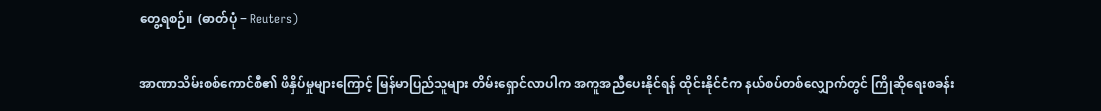တွေ့ရစဉ်။  (ဓာတ်ပုံ − Reuters)

အာဏာသိမ်းစစ်ကောင်စီ၏ ဖိနှိပ်မှုများကြောင့် မြန်မာပြည်သူများ တိမ်းရှောင်လာပါက အကူအညီပေးနိုင်ရန် ထိုင်းနိုင်ငံက နယ်စပ်တစ်လျှောက်တွင် ကြိုဆိုရေးစခန်း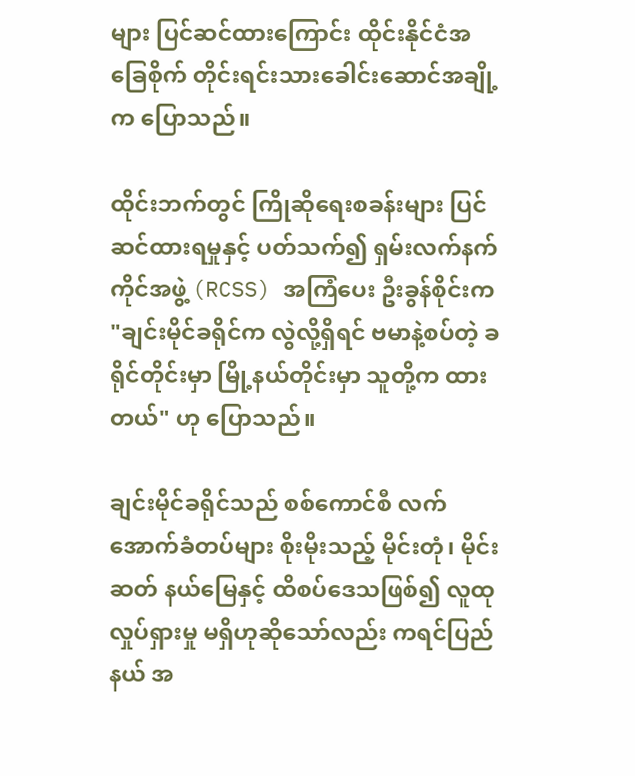များ ပြင်ဆင်ထားကြောင်း ထိုင်းနိုင်ငံအခြေစိုက် တိုင်းရင်းသားခေါင်းဆောင်အချို့က ပြောသည်။

ထိုင်းဘက်တွင် ကြိုဆိုရေးစခန်းများ ပြင်ဆင်ထားရမှုနှင့် ပတ်သက်၍ ရှမ်းလက်နက်ကိုင်အဖွဲ့ (RCSS) အကြံပေး ဦးခွန်စိုင်းက "ချင်းမိုင်ခရိုင်က လွဲလို့ရှိရင် ဗမာနဲ့စပ်တဲ့ ခရိုင်တိုင်းမှာ မြို့နယ်တိုင်းမှာ သူတို့က ထားတယ်" ဟု ပြောသည်။

ချင်းမိုင်ခရိုင်သည် စစ်ကောင်စီ လက်အောက်ခံတပ်များ စိုးမိုးသည့် မိုင်းတုံ၊ မိုင်းဆတ် နယ်မြေနှင့် ထိစပ်ဒေသဖြစ်၍ လူထုလှုပ်ရှားမှု မရှိဟုဆိုသော်လည်း ကရင်ပြည်နယ် အ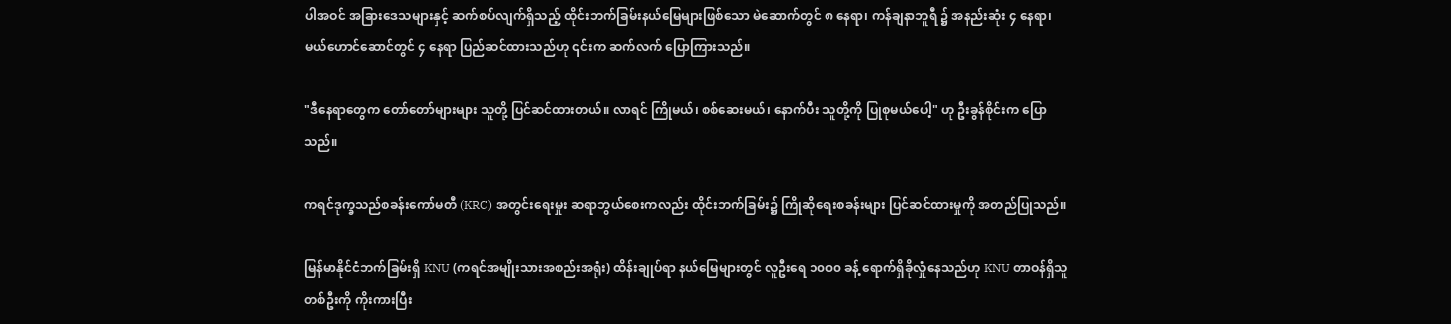ပါအဝင် အခြားဒေသများနှင့် ဆက်စပ်လျက်ရှိသည့် ထိုင်းဘက်ခြမ်းနယ်မြေများဖြစ်သော မဲ‌ဆောက်တွင် ၈ နေရာ၊ ကန်ချနာဘူရီ ၌ အနည်းဆုံး ၄ နေရာ၊ မယ်ဟောင်ဆောင်တွင် ၄ နေရာ ပြည်ဆင်ထားသည်ဟု ၎င်းက ဆက်လက် ပြောကြားသည်။

"ဒီနေရာတွေက တော်တော်များများ သူတို့ ပြင်ဆင်ထားတယ်။ လာရင် ကြိုမယ်၊ စစ်ဆေးမယ်၊ နောက်ပီး သူတို့ကို ပြုစုမယ်ပေါ့" ဟု ဦးခွန်စိုင်းက ပြောသည်။

ကရင်ဒုက္ခသည်စခန်းကော်မတီ (KRC) အတွင်းရေးမှုး ဆရာဘွယ်စေးကလည်း ထိုင်းဘက်ခြမ်း၌ ကြိုဆိုရေးစခန်းများ ပြင်ဆင်ထားမှုကို အတည်ပြုသည်။

မြန်မာနိုင်ငံဘက်ခြမ်းရှိ KNU (ကရင်အမျိုးသားအစည်းအရုံး) ထိန်းချုပ်ရာ နယ်မြေများတွင် လူဦးရေ ၁၀၀၀ ခန့် ရောက်ရှိခိုလှုံနေသည်ဟု KNU တာဝန်ရှိသူတစ်ဦးကို ကိုးကားပြီး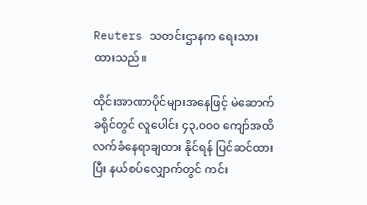Reuters သတင်းဌာနက ရေးသားထားသည်။

ထိုင်းအာဏာပိုင်များအနေဖြင့် မဲဆောက်ခရိုင်တွင် လူပေါင်း ၄၃,၀၀၀ ကျော်အထိ လက်ခံနေရာချထား နိုင်ရန် ပြင်ဆင်ထားပြီး နယ်စပ်လျှောက်တွင် ကင်း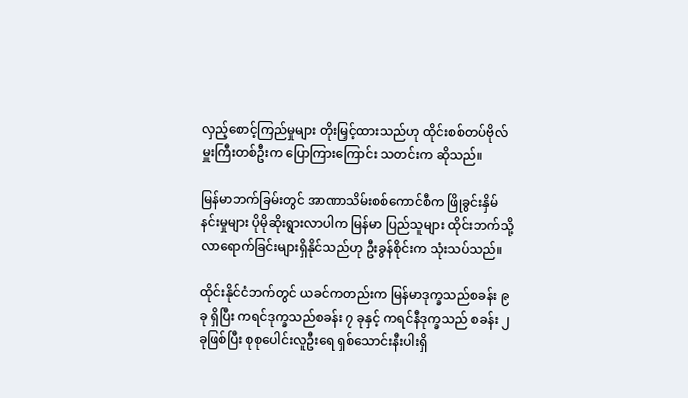လှည့်စောင့်ကြည်မှုများ တိုးမြှင့်ထားသည်ဟု ထိုင်းစစ်တပ်ဗိုလ်မှူးကြီးတစ်ဦးက ပြောကြားကြောင်း သတင်းက ဆိုသည်။

မြန်မာဘက်ခြမ်းတွင် အာဏာသိမ်းစစ်ကောင်စီက ဖြိုခွင်းနှိမ်နင်းမှုများ ပိုမိုဆိုးရွားလာပါက မြန်မာ ပြည်သူများ ထိုင်းဘက်သို့ လာရောက်ခြင်းများရှိနိုင်သည်ဟု ဦးခွန်စိုင်းက သုံးသပ်သည်။

ထိုင်းနိုင်ငံဘက်တွင် ယခင်ကတည်းက မြန်မာဒုက္ခသည်စခန်း ၉ ခု ရှိပြီး ကရင်ဒုက္ခသည်စခန်း ၇ ခုနှင့် ကရင်နီဒုက္ခသည် စခန်း ၂ ခုဖြစ်ပြီး စုစုပေါင်းလူဦးရေ ရှစ်သောင်းနီးပါးရှိ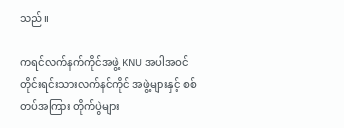သည်။

ကရင်လက်နက်ကိုင်အဖွဲ့ KNU အပါအဝင် တိုင်းရင်းသားလက်နင်ကိုင် အဖွဲ့များနှင့် စစ်တပ်အကြား တိုက်ပွဲများ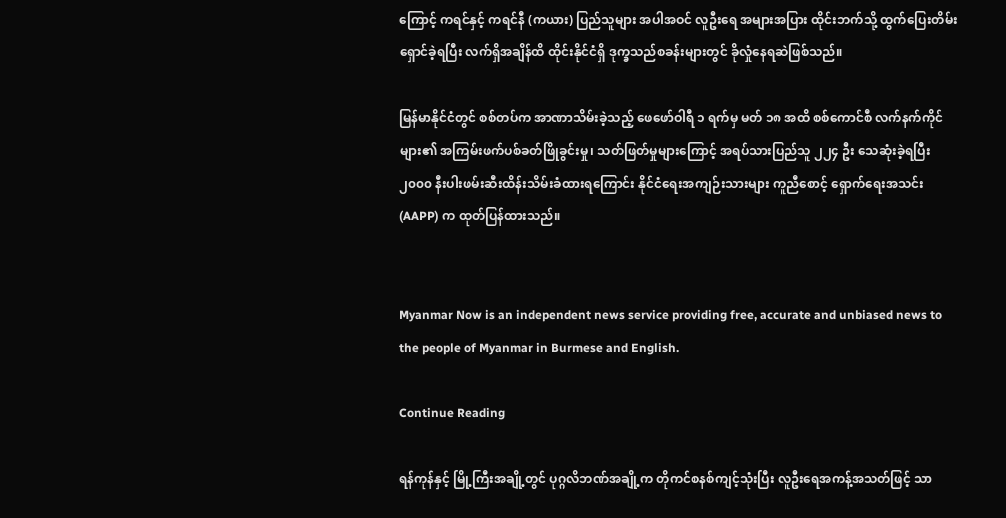ကြောင့် ကရင်နှင့် ကရင်နီ (ကယား) ပြည်သူများ အပါအဝင် လူဦးရေ အများအပြား ထိုင်းဘက်သို့ ထွက်ပြေးတိမ်းရှောင်ခဲ့ရပြီး လက်ရှိအချိန်ထိ ထိုင်းနိုင်ငံရှိ ဒုက္ခသည်စခန်းများတွင် ခိုလှုံနေရဆဲဖြစ်သည်။

မြန်မာနိုင်ငံတွင် စစ်တပ်က အာဏာသိမ်းခဲ့သည့် ဖေဖော်ဝါရီ ၁ ရက်မှ မတ် ၁၈ အထိ စစ်ကောင်စီ လက်နက်ကိုင်များ၏ အကြမ်းဖက်ပစ်ခတ်ဖြိုခွင်းမှု၊ သတ်ဖြတ်မှုများကြောင့် အရပ်သားပြည်သူ ၂၂၄ ဦး သေဆုံးခဲ့ရပြီး ၂၀၀၀ နီးပါးဖမ်းဆီးထိန်းသိမ်းခံထားရကြောင်း နိုင်ငံရေးအကျဉ်းသားများ ကူညီစောင့် ရှောက်ရေးအသင်း (AAPP) က ထုတ်ပြန်ထားသည်။


Myanmar Now is an independent news service providing free, accurate and unbiased news to the people of Myanmar in Burmese and English.

Continue Reading

ရန်ကုန်နှင့် မြို့ကြီးအချို့တွင် ပုဂ္ဂလိဘဏ်အချို့က တိုကင်စနစ်ကျင့်သုံးပြီး လူဦးရေအကန့်အသတ်ဖြင့် သာ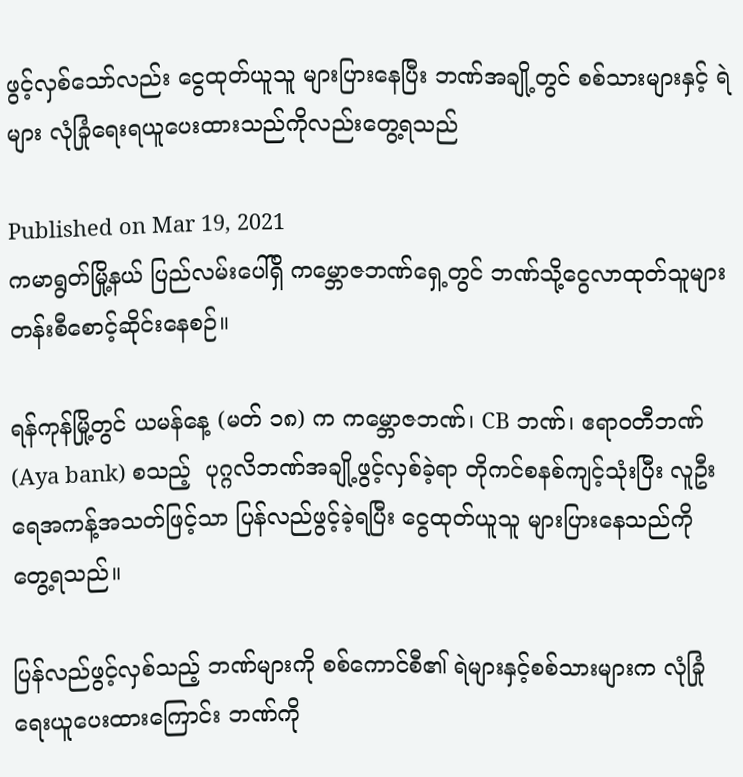ဖွင့်လှစ်သော်လည်း ငွေထုတ်ယူသူ များပြားနေပြီး ဘဏ်အချို့တွင် စစ်သားများနှင့် ရဲများ လုံခြုံရေးရယူပေးထားသည်ကိုလည်းတွေ့ရသည်

Published on Mar 19, 2021
ကမာရွတ်မြို့နယ် ပြည်လမ်းပေါ်ရှိ ကမ္ဘောဇဘဏ်ရှေ့တွင် ဘဏ်သို့ငွေလာထုတ်သူများ တန်းစီစောင့်ဆိုင်းနေစဉ်။

ရန်ကုန်မြို့တွင် ယမန်နေ့ (မတ် ၁၈) က ကမ္ဘောဇဘဏ်၊ CB ဘဏ်၊ ဧရာဝတီဘဏ်(Aya bank) စသည့်  ပုဂ္ဂလိဘဏ်အချို့ဖွင့်လှစ်ခဲ့ရာ တိုကင်စနစ်ကျင့်သုံးပြီး လူဦးရေအကန့်အသတ်ဖြင့်သာ ပြန်လည်ဖွင့်ခဲ့ရပြီး ငွေထုတ်ယူသူ များပြားနေသည်ကို တွေ့ရသည်။

ပြန်လည်ဖွင့်လှစ်သည့် ဘဏ်များကို စစ်ကောင်စီ၏ ရဲများနှင့်စစ်သားများက လုံခြုံရေးယူပေးထားကြောင်း ဘဏ်ကို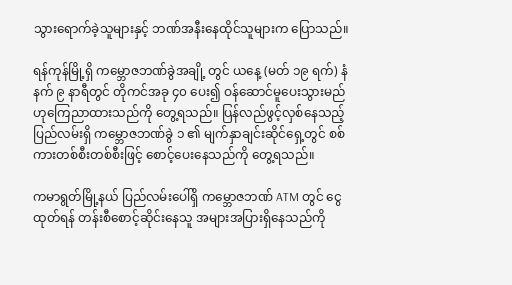သွားရောက်ခဲ့သူများနှင့် ဘဏ်အနီးနေထိုင်သူများက ပြောသည်။

ရန်ကုန်မြို့ရှိ ကမ္ဘောဇဘဏ်ခွဲအချို့ တွင် ယနေ့ (မတ် ၁၉ ရက်) နံနက် ၉ နာရီတွင် တိုကင်အခု ၄၀ ပေး၍ ဝန်ဆောင်မူပေးသွားမည်ဟုကြေညာထားသည်ကို တွေ့ရသည်။ ပြန်လည်ဖွင့်လှစ်နေသည့် ပြည်လမ်းရှိ ကမ္ဘောဇဘဏ်ခွဲ ၁ ၏ မျက်နှာချင်းဆိုင်ရှေ့တွင် စစ်ကားတစ်စီးတစ်စီးဖြင့် စောင့်ပေးနေသည်ကို တွေ့ရသည်။

ကမာရွတ်မြို့နယ် ပြည်လမ်းပေါ်ရှိ ကမ္ဘောဇဘဏ် ATM တွင် ငွေထုတ်ရန် တန်းစီစောင့်ဆိုင်းနေသူ အများအပြားရှိနေသည်ကို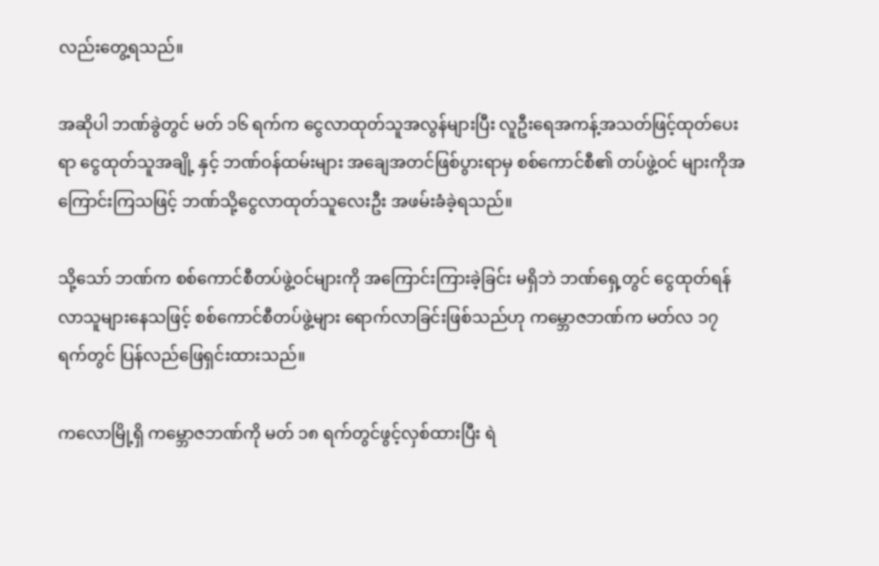လည်းတွေ့ရသည်။

အဆိုပါ ဘဏ်ခွဲတွင် မတ် ၁၆ ရက်က ငွေလာထုတ်သူအလွန်များပြီး လူဦးရေအကန့်အသတ်ဖြင့်ထုတ်ပေးရာ ငွေထုတ်သူအချို့ နှင့် ဘဏ်ဝန်ထမ်းများ အချေအတင်ဖြစ်ပွားရာမှ စစ်ကောင်စီ၏ တပ်ဖွဲ့ဝင် များကိုအကြောင်းကြသဖြင့် ဘဏ်သို့ငွေလာထုတ်သူလေးဦး အဖမ်းခံခဲ့ရသည်။

သို့သော် ဘဏ်က စစ်ကောင်စီတပ်ဖွဲ့ဝင်များကို အကြောင်းကြားခဲ့ခြင်း မရှိဘဲ ဘဏ်ရှေ့တွင် ငွေထုတ်ရန်လာသူများနေသဖြင့် စစ်ကောင်စီတပ်ဖွဲ့များ ရောက်လာခြင်းဖြစ်သည်ဟု ကမ္ဘောဇဘဏ်က မတ်လ ၁၇ ရက်တွင် ပြန်လည်ဖြေရှင်းထားသည်။

ကလောမြို့ရှိ ကမ္ဘောဇဘဏ်ကို မတ် ၁၈ ရက်တွင်ဖွင့်လှစ်ထားပြီး ရဲ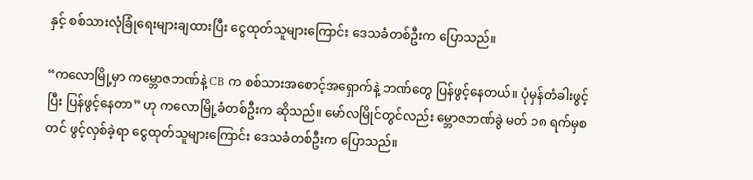နှင့် စစ်သားလုံခြုံရေးများချထားပြီး ငွေထုတ်သူများကြောင်း ဒေသခံတစ်ဦးက ပြောသည်။

“ကလောမြို့မှာ ကမ္ဘောဇဘဏ်နဲ့ CB က စစ်သားအစောင့်အရှောက်နဲ့ ဘဏ်တွေ ပြန်ဖွင့်နေတယ်။ ပုံမှန်တံခါးဖွင့်ပြီး ပြန်ဖွင့်နေတာ” ဟု ကလောမြို့ခံတစ်ဦးက ဆိုသည်။ မော်လမြိုင်တွင်လည်း မ္ဘောဇဘဏ်ခွဲ မတ် ၁၈ ရက်မှစတင် ဖွင့်လှစ်ခဲ့ရာ ငွေထုတ်သူများကြောင်း ဒေသခံတစ်ဦးက ပြောသည်။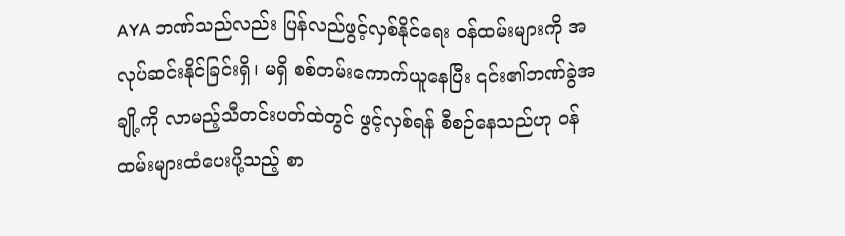AYA ဘဏ်သည်လည်း ပြန်လည်ဖွင့်လှစ်နိုင်ရေး ဝန်ထမ်းများကို အလုပ်ဆင်းနိုင်ခြင်းရှိ၊ မရှိ စစ်တမ်းကောက်ယူနေပြီး ၎င်း၏ဘဏ်ခွဲအချို့ကို လာမည့်သီတင်းပတ်ထဲတွင် ဖွင့်လှစ်ရန် စီစဉ်နေသည်ဟု ဝန်ထမ်းများထံပေးပို့သည့် စာ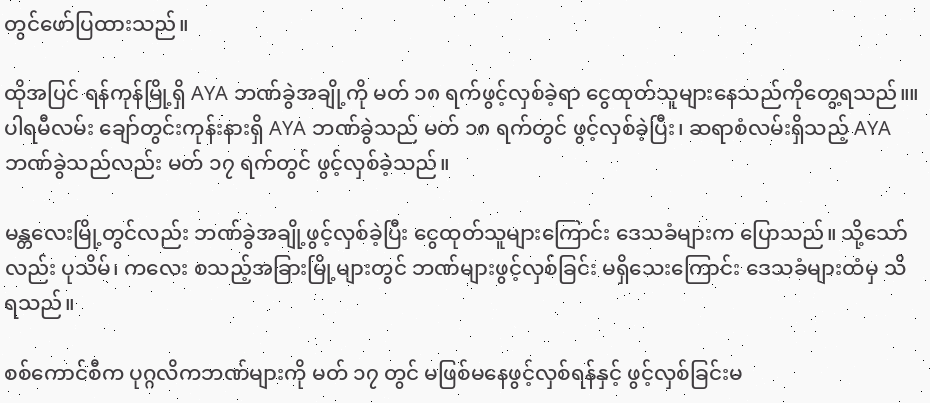တွင်ဖော်ပြထားသည်။

ထိုအပြင် ရန်ကုန်မြို့ရှိ AYA ဘဏ်ခွဲအချို့ကို မတ် ၁၈ ရက်ဖွင့်လှစ်ခဲ့ရာ ငွေထုတ်သူများနေသည်ကိုတွေ့ရသည်။။ ပါရမီလမ်း ချော်တွင်းကုန်းနားရှိ AYA ဘဏ်ခွဲသည် မတ် ၁၈ ရက်တွင် ဖွင့်လှစ်ခဲ့ပြီး၊ ဆရာစံလမ်းရှိသည့် AYAဘဏ်ခွဲသည်လည်း မတ် ၁၇ ရက်တွင် ဖွင့်လှစ်ခဲ့သည်။

မန္တလေးမြို့တွင်လည်း ဘဏ်ခွဲအချို့ဖွင့်လှစ်ခဲ့ပြီး ငွေထုတ်သူများကြောင်း ဒေသခံများက ပြောသည်။ သို့သော်လည်း ပုသိမ်၊ ကလေး စသည့်အခြားမြို့များတွင် ဘဏ်များဖွင့်လှစ်ခြင်း မရှိသေးကြောင်း ဒေသခံများထံမှ သိရသည်။

စစ်ကောင်စီက ပုဂ္ဂလိကဘဏ်များကို မတ် ၁၇ တွင် မဖြစ်မနေဖွင့်လှစ်ရန်နှင့် ဖွင့်လှစ်ခြင်းမ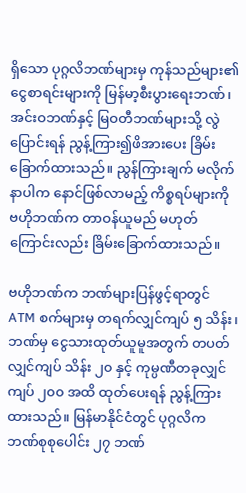ရှိသော ပုဂ္ဂလိဘဏ်များမှ ကုန်သည်များ၏ ငွေစာရင်းများကို မြန်မာ့စီးပွားရေးဘဏ်၊ အင်းဝဘဏ်နှင့် မြဝတီဘဏ်များသို့ လွဲပြောင်းရန် ညွန့်ကြား၍ဖိအားပေး ခြိမ်းခြောက်ထားသည်။ ညွန်ကြားချက် မလိုက်နာပါက နောင်ဖြစ်လာမည့် ကိစ္စရပ်များကို ဗဟိုဘဏ်က တာဝန်ယူမည် မဟုတ်ကြောင်းလည်း ခြိမ်းခြောက်ထားသည်။

ဗဟိုဘဏ်က ဘဏ်များပြန်ဖွင့်ရာတွင် ATM စက်များမှ တရက်လျှင်ကျပ် ၅ သိန်း၊ ဘဏ်မှ ငွေသားထုတ်ယူမူအတွက် တပတ်လျှင်ကျပ် သိန်း ၂၀ နှင့် ကုမ္ပဏီတခုလျှင် ကျပ် ၂၀၀ အထိ ထုတ်ပေးရန် ညွန့်ကြားထားသည်။ မြန်မာနိုင်ငံတွင် ပုဂ္ဂလိက ဘဏ်စုစုပေါင်း ၂၇ ဘဏ်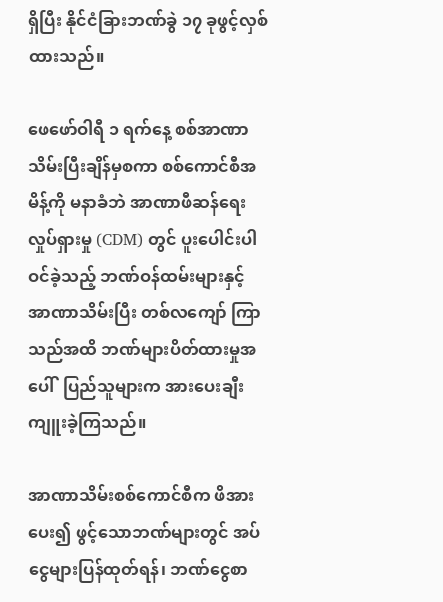ရှိပြီး နိုင်ငံခြားဘဏ်ခွဲ ၁၇ ခုဖွင့်လှစ်ထားသည်။

ဖေဖော်ဝါရီ ၁ ရက်နေ့ စစ်အာဏာသိမ်းပြီးချိန်မှစကာ စစ်ကောင်စီအမိန့်ကို မနာခံဘဲ အာဏာဖီဆန်ရေးလှုပ်ရှားမှု (CDM) တွင် ပူးပေါင်းပါဝင်ခဲ့သည့် ဘဏ်ဝန်ထမ်းများနှင့် အာဏာသိမ်းပြီး တစ်လကျော် ကြာသည်အထိ ဘဏ်များပိတ်ထားမှုအပေါ်  ပြည်သူများက အားပေးချီးကျူးခဲ့ကြသည်။

အာဏာသိမ်းစစ်ကောင်စီက ဖိအားပေး၍ ဖွင့်သောဘဏ်များတွင် အပ်ငွေများပြန်ထုတ်ရန်၊ ဘဏ်ငွေစာ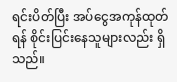ရင်းပိတ်ပြီး အပ်ငွေအကုန်ထုတ်ရန် စိုင်းပြင်းနေသူများလည်း ရှိသည်။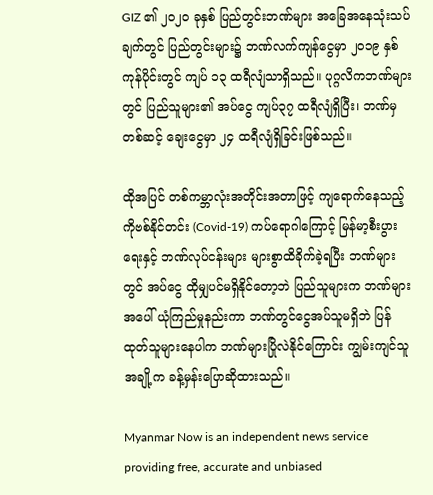GIZ ၏ ၂၀၂၀ ခုနှစ် ပြည်တွင်းဘဏ်များ အခြေအနေသုံးသပ်ချက်တွင် ပြည်တွင်းများ၌ ဘဏ်လက်ကျန်ငွေမှာ ၂၀၁၉ နှစ်ကုန်ပိုင်းတွင် ကျပ် ၁၃ ထရီလျံသာရှိသည်။ ပုဂ္ဂလိကဘဏ်များတွင် ပြည်သူများ၏ အပ်ငွေ ကျပ်၃၇ ထရီလျံရှိပြီး၊ ဘဏ်မှတစ်ဆင့် ချေးငွေမှာ ၂၄ ထရီလျံရှိခြင်းဖြစ်သည်။

ထိုအပြင် တစ်ကမ္ဘာလုံးအတိုင်းအတာဖြင့် ကျရောက်နေသည့် ကိုဗစ်နိုင်တင်း (Covid-19) ကပ်ရောဂါကြောင့် မြန်မာ့စီးပွားရေးနှင့် ဘဏ်လုပ်ငန်းများ များစွာထိခိုက်ခဲ့ရပြီး ဘဏ်များတွင် အပ်ငွေ ထိုမျှပင်မရှိနိုင်တော့ဘဲ ပြည်သူများက ဘဏ်များအပေါ် ယုံကြည်မှုနည်းကာ ဘဏ်တွင်ငွေအပ်သူမရှိဘဲ ပြန်ထုတ်သူများနေပါက ဘဏ်များပြိုလဲနိုင်ကြောင်း ကျွမ်းကျင်သူအချို့က ခန့်မှန်းပြောဆိုထားသည်။

Myanmar Now is an independent news service providing free, accurate and unbiased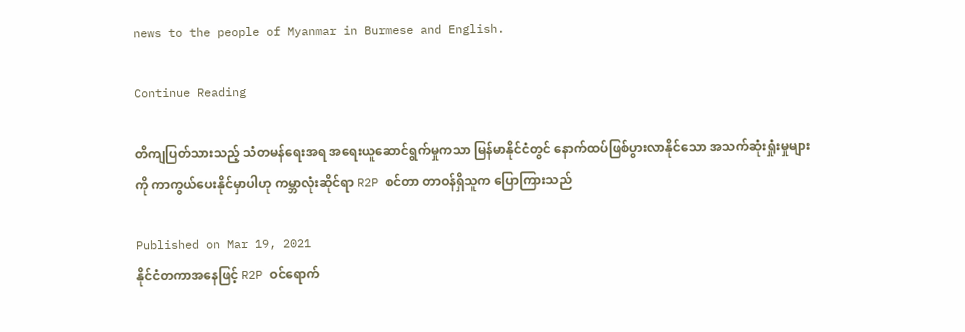news to the people of Myanmar in Burmese and English.

Continue Reading

တိကျပြတ်သားသည့် သံတမန်ရေးအရ အရေးယူဆောင်ရွက်မှုကသာ မြန်မာနိုင်ငံတွင် နောက်ထပ်ဖြစ်ပွားလာနိုင်သော အသက်ဆုံးရှုံးမှုများကို ကာကွယ်ပေးနိုင်မှာပါဟု ကမ္ဘာလုံးဆိုင်ရာ R2P စင်တာ တာဝန်ရှိသူက ပြောကြားသည်

Published on Mar 19, 2021
နိုင်ငံတကာအနေဖြင့် R2P ဝင်ရောက်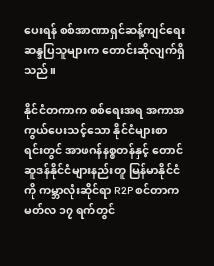ပေးရန် စစ်အာဏာရှင်ဆန့်ကျင်ရေး ဆန္ဒပြသူများက တောင်းဆိုလျက်ရှိသည်။

နိုင်ငံတကာက စစ်ရေးအရ အကာအကွယ်ပေးသင့်သော နိုင်ငံများစာရင်းတွင် အာဖဂန်နစ္စတန်နှင့် တောင်ဆူဒန်နိုင်ငံများနည်းတူ မြန်မာနိုင်ငံကို ကမ္ဘာလုံးဆိုင်ရာ R2P စင်တာက မတ်လ ၁၇ ရက်တွင်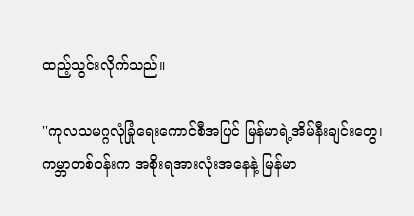ထည့်သွင်းလိုက်သည်။

''ကုလသမဂ္ဂလုံခြုံရေးကောင်စီအပြင် မြန်မာရဲ့အိမ်နီးချင်းတွေ၊ ကမ္ဘာတစ်ဝန်းက အစိုးရအားလုံးအနေနဲ့ မြန်မာ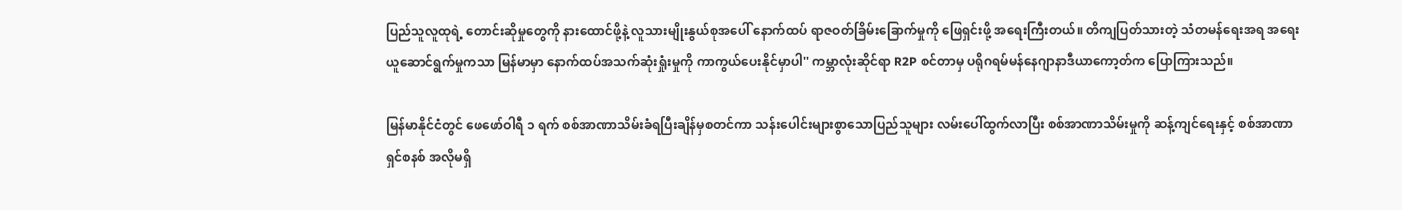ပြည်သူလူထုရဲ့ တောင်းဆိုမှုတွေကို နားထောင်ဖို့နဲ့ လူသားမျိုးနွယ်စုအပေါ် နောက်ထပ် ရာဇဝတ်ခြိမ်းခြောက်မှုကို ဖြေရှင်းဖို့ အရေးကြီးတယ်။ တိကျပြတ်သားတဲ့ သံတမန်ရေးအရ အရေးယူဆောင်ရွက်မှုကသာ မြန်မာမှာ နောက်ထပ်အသက်ဆုံးရှုံးမှုကို ကာကွယ်ပေးနိုင်မှာပါ'' ကမ္ဘာလုံးဆိုင်ရာ R2P စင်တာမှ ပရိုဂရမ်မန်နေဂျာနာဒီယာကော့တ်က ပြောကြားသည်။

မြန်မာနိုင်ငံတွင် ဖေဖော်ဝါရီ ၁ ရက် စစ်အာဏာသိမ်းခံရပြီးချိန်မှစတင်ကာ သန်းပေါင်းများစွာသောပြည်သူများ လမ်းပေါ်ထွက်လာပြီး စစ်အာဏာသိမ်းမှုကို ဆန့်ကျင်ရေးနှင့် စစ်အာဏာရှင်စနစ် အလိုမရှိ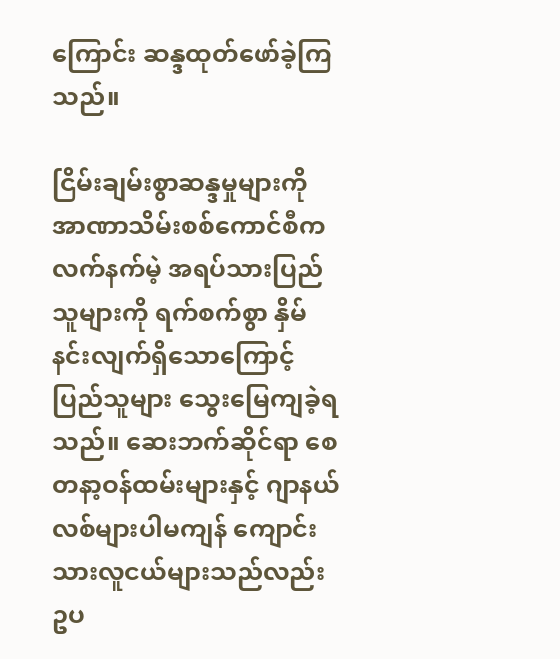ကြောင်း ဆန္ဒထုတ်ဖော်ခဲ့ကြသည်။

ငြိမ်းချမ်းစွာဆန္ဒမှုများကို အာဏာသိမ်းစစ်ကောင်စီက လက်နက်မဲ့ အရပ်သားပြည်သူများကို ရက်စက်စွာ နှိမ်နင်းလျက်ရှိသောကြောင့် ပြည်သူများ သွေးမြေကျခဲ့ရသည်။ ဆေးဘက်ဆိုင်ရာ စေတနာ့ဝန်ထမ်းများနှင့် ဂျာနယ်လစ်များပါမကျန် ကျောင်းသားလူငယ်များသည်လည်း ဥပ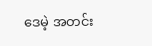ဒေမဲ့ အတင်း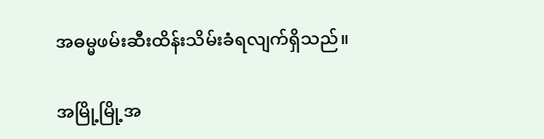အဓမ္မဖမ်းဆီးထိန်းသိမ်းခံရလျက်ရှိသည်။

အမြို့မြို့အ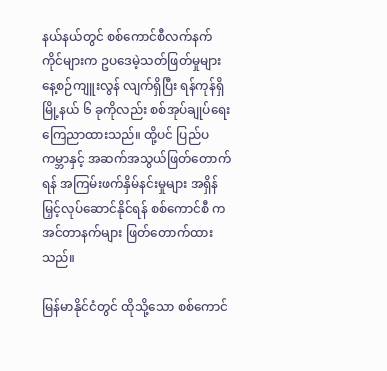နယ်နယ်တွင် စစ်ကောင်စီလက်နက်ကိုင်များက ဥပဒေမဲ့သတ်ဖြတ်မှုများ နေ့စဉ်ကျူးလွန် လျက်ရှိပြီး ရန်ကုန်ရှိ မြို့နယ် ၆ ခုကိုလည်း စစ်အုပ်ချုပ်ရေး ကြေညာထားသည်။ ထို့ပင် ပြည်ပကမ္ဘာနှင့် အဆက်အသွယ်ဖြတ်တောက်ရန် အကြမ်းဖက်နှိမ်နင်းမှုများ အရှိန်မြှင့်လုပ်ဆောင်နိုင်ရန် စစ်ကောင်စီ က အင်တာနက်များ ဖြတ်တောက်ထားသည်။

မြန်မာနိုင်ငံတွင် ထိုသို့သော စစ်ကောင်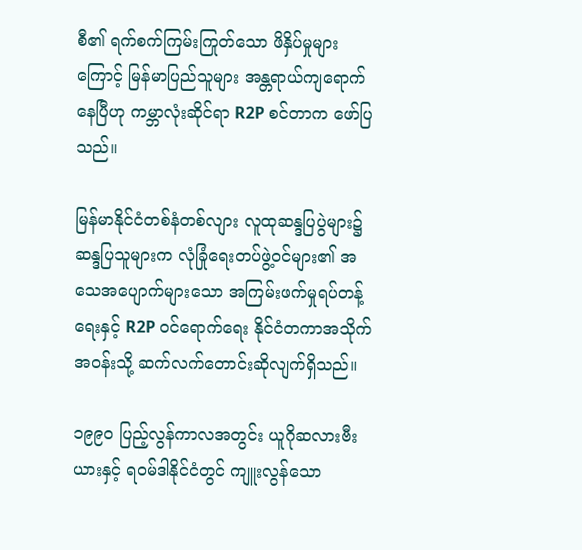စီ၏ ရက်စက်ကြမ်းကြုတ်သော ဖိနှိပ်မှုများကြောင့် မြန်မာပြည်သူများ အန္တရာယ်ကျရောက်နေပြီဟု ကမ္ဘာလုံးဆိုင်ရာ R2P စင်တာက ဖော်ပြသည်။

မြန်မာနိုင်ငံတစ်နံတစ်လျား လူထုဆန္ဒပြပွဲများ၌ ဆန္ဒပြသူများက လုံခြုံရေးတပ်ဖွဲ့ဝင်များ၏ အသေအပျောက်များသော အကြမ်းဖက်မှုရပ်တန့်ရေးနှင့် R2P ဝင်ရောက်ရေး နိုင်ငံတကာအသိုက်အဝန်းသို့ ဆက်လက်တောင်းဆိုလျက်ရှိသည်။

၁၉၉၀ ပြည့်လွန်ကာလအတွင်း ယူဂိုဆလားဗီးယားနှင့် ရဝမ်ဒါနိုင်ငံတွင် ကျူးလွန်သော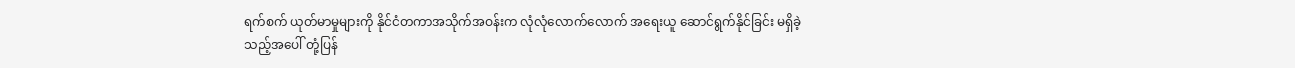ရက်စက် ယုတ်မာမှုများကို နိုင်ငံတကာအသိုက်အဝန်းက လုံလုံလောက်လောက် အရေးယူ ဆောင်ရွက်နိုင်ခြင်း မရှိခဲ့သည့်အပေါ် တုံ့ပြန်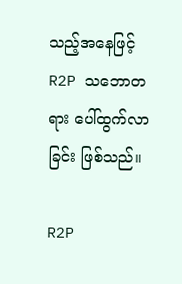သည့်အနေဖြင့် R2P သဘောတရား ပေါ်ထွက်လာခြင်း ဖြစ်သည်။

R2P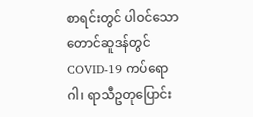စာရင်းတွင် ပါဝင်သော တောင်ဆူဒန်တွင် COVID-19 ကပ်ရောဂါ၊ ရာသီဥတုပြောင်း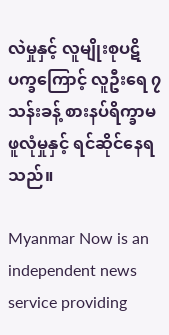လဲမှုနှင့် လူမျိုးစုပဋိပက္ခကြောင့် လူဦးရေ ၇ သန်းခန့် စားနပ်ရိက္ခာမဖူလုံမှုနှင့် ရင်ဆိုင်နေရသည်။

Myanmar Now is an independent news service providing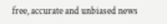free, accurate and unbiased news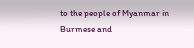to the people of Myanmar in Burmese and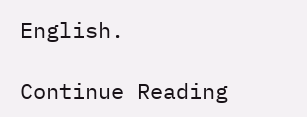English.

Continue Reading